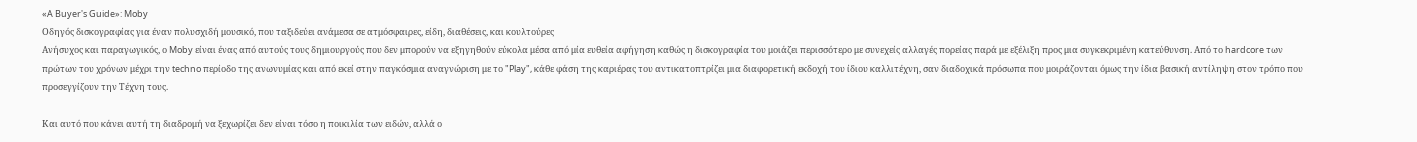«A Buyer's Guide»: Moby
Οδηγός δισκογραφίας για έναν πολυσχιδή μουσικό, που ταξιδεύει ανάμεσα σε ατμόσφαιρες, είδη, διαθέσεις, και κουλτούρες
Ανήσυχος και παραγωγικός, ο Moby είναι ένας από αυτούς τους δημιουργούς που δεν μπορούν να εξηγηθούν εύκολα μέσα από μία ευθεία αφήγηση καθώς η δισκογραφία του μοιάζει περισσότερο με συνεχείς αλλαγές πορείας παρά με εξέλιξη προς μια συγκεκριμένη κατεύθυνση. Από το hardcore των πρώτων του χρόνων μέχρι την techno περίοδο της ανωνυμίας και από εκεί στην παγκόσμια αναγνώριση με το "Play", κάθε φάση της καριέρας του αντικατοπτρίζει μια διαφορετική εκδοχή του ίδιου καλλιτέχνη, σαν διαδοχικά πρόσωπα που μοιράζονται όμως την ίδια βασική αντίληψη στον τρόπο που προσεγγίζουν την Τέχνη τους.

Και αυτό που κάνει αυτή τη διαδρομή να ξεχωρίζει δεν είναι τόσο η ποικιλία των ειδών, αλλά ο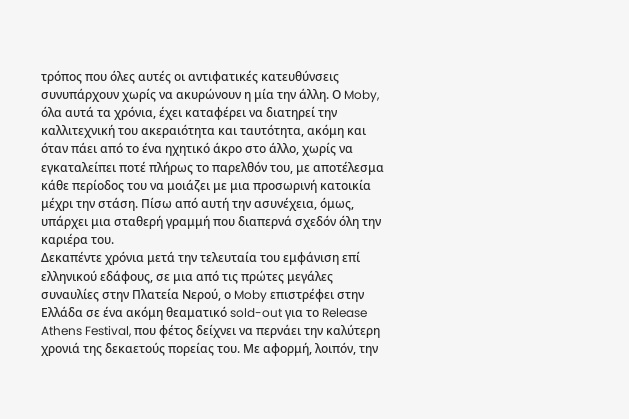τρόπος που όλες αυτές οι αντιφατικές κατευθύνσεις συνυπάρχουν χωρίς να ακυρώνουν η μία την άλλη. Ο Moby, όλα αυτά τα χρόνια, έχει καταφέρει να διατηρεί την καλλιτεχνική του ακεραιότητα και ταυτότητα, ακόμη και όταν πάει από το ένα ηχητικό άκρο στο άλλο, χωρίς να εγκαταλείπει ποτέ πλήρως το παρελθόν του, με αποτέλεσμα κάθε περίοδος του να μοιάζει με μια προσωρινή κατοικία μέχρι την στάση. Πίσω από αυτή την ασυνέχεια, όμως, υπάρχει μια σταθερή γραμμή που διαπερνά σχεδόν όλη την καριέρα του.
Δεκαπέντε χρόνια μετά την τελευταία του εμφάνιση επί ελληνικού εδάφους, σε μια από τις πρώτες μεγάλες συναυλίες στην Πλατεία Νερού, ο Moby επιστρέφει στην Ελλάδα σε ένα ακόμη θεαματικό sold-out για το Release Athens Festival, που φέτος δείχνει να περνάει την καλύτερη χρονιά της δεκαετούς πορείας του. Με αφορμή, λοιπόν, την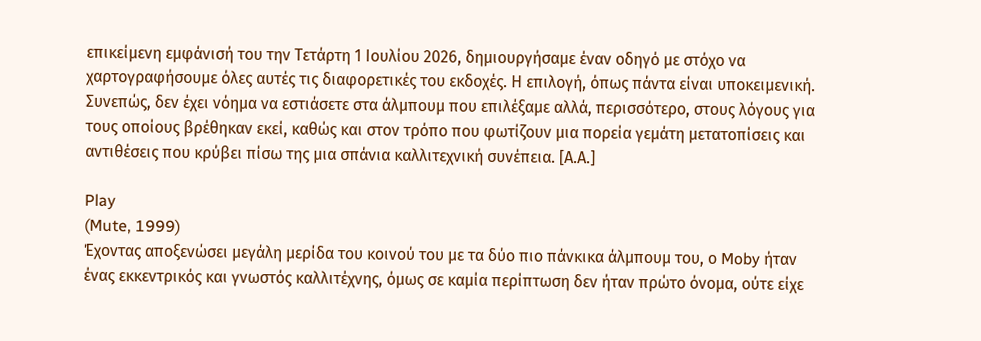επικείμενη εμφάνισή του την Τετάρτη 1 Ιουλίου 2026, δημιουργήσαμε έναν οδηγό με στόχο να χαρτογραφήσουμε όλες αυτές τις διαφορετικές του εκδοχές. Η επιλογή, όπως πάντα είναι υποκειμενική. Συνεπώς, δεν έχει νόημα να εστιάσετε στα άλμπουμ που επιλέξαμε αλλά, περισσότερο, στους λόγους για τους οποίους βρέθηκαν εκεί, καθώς και στον τρόπο που φωτίζουν μια πορεία γεμάτη μετατοπίσεις και αντιθέσεις που κρύβει πίσω της μια σπάνια καλλιτεχνική συνέπεια. [Α.Α.]

Play
(Mute, 1999)
Έχοντας αποξενώσει μεγάλη μερίδα του κοινού του με τα δύο πιο πάνκικα άλμπουμ του, ο Moby ήταν ένας εκκεντρικός και γνωστός καλλιτέχνης, όμως σε καμία περίπτωση δεν ήταν πρώτο όνομα, ούτε είχε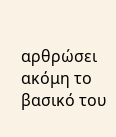αρθρώσει ακόμη το βασικό του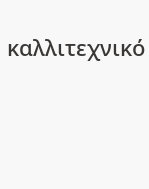καλλιτεχνικό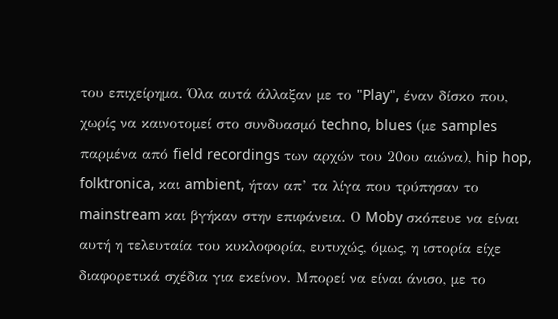του επιχείρημα. Όλα αυτά άλλαξαν με το "Play", έναν δίσκο που, χωρίς να καινοτομεί στο συνδυασμό techno, blues (με samples παρμένα από field recordings των αρχών του 20ου αιώνα), hip hop, folktronica, και ambient, ήταν απ’ τα λίγα που τρύπησαν το mainstream και βγήκαν στην επιφάνεια. Ο Moby σκόπευε να είναι αυτή η τελευταία του κυκλοφορία, ευτυχώς, όμως, η ιστορία είχε διαφορετικά σχέδια για εκείνον. Μπορεί να είναι άνισο, με το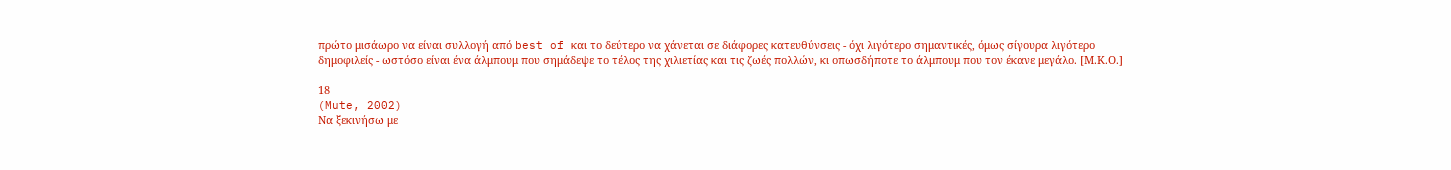πρώτο μισάωρο να είναι συλλογή από best of και το δεύτερο να χάνεται σε διάφορες κατευθύνσεις - όχι λιγότερο σημαντικές, όμως σίγουρα λιγότερο δημοφιλείς - ωστόσο είναι ένα άλμπουμ που σημάδεψε το τέλος της χιλιετίας και τις ζωές πολλών, κι οπωσδήποτε το άλμπουμ που τον έκανε μεγάλο. [Μ.Κ.Ο.]

18
(Mute, 2002)
Να ξεκινήσω με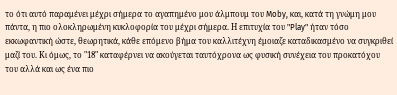το ότι αυτό παραμένει μέχρι σήμερα το αγαπημένο μου άλμπουμ του Moby, και, κατά τη γνώμη μου πάντα, η πιο ολοκληρωμένη κυκλοφορία του μέχρι σήμερα. Η επιτυχία του "Play" ήταν τόσο εκκωφαντική ώστε, θεωρητικά, κάθε επόμενο βήμα του καλλιτέχνη έμοιαζε καταδικασμένο να συγκριθεί μαζί του. Κι όμως, το "18" καταφέρνει να ακούγεται ταυτόχρονα ως φυσική συνέχεια του προκατόχου του αλλά και ως ένα πιο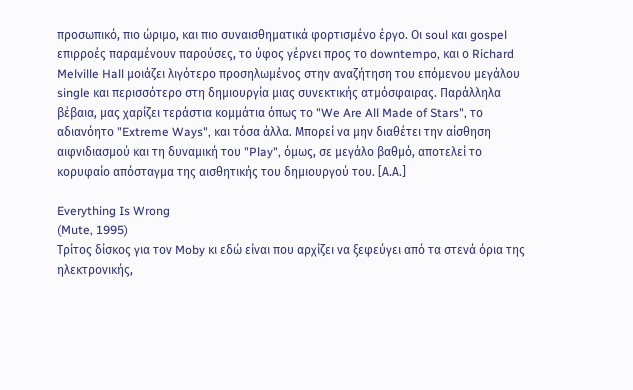προσωπικό, πιο ώριμο, και πιο συναισθηματικά φορτισμένο έργο. Οι soul και gospel επιρροές παραμένουν παρούσες, το ύφος γέρνει προς το downtempo, και ο Richard Melville Hall μοιάζει λιγότερο προσηλωμένος στην αναζήτηση του επόμενου μεγάλου single και περισσότερο στη δημιουργία μιας συνεκτικής ατμόσφαιρας. Παράλληλα βέβαια, μας χαρίζει τεράστια κομμάτια όπως το "We Are All Made of Stars", το αδιανόητο "Extreme Ways", και τόσα άλλα. Μπορεί να μην διαθέτει την αίσθηση αιφνιδιασμού και τη δυναμική του "Play", όμως, σε μεγάλο βαθμό, αποτελεί το κορυφαίο απόσταγμα της αισθητικής του δημιουργού του. [Α.Α.]

Everything Is Wrong
(Mute, 1995)
Τρίτος δίσκος για τον Moby κι εδώ είναι που αρχίζει να ξεφεύγει από τα στενά όρια της ηλεκτρονικής,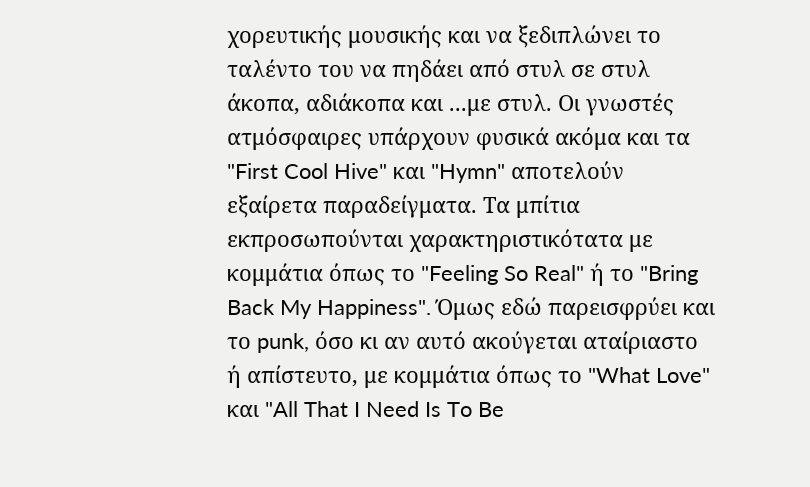χορευτικής μουσικής και να ξεδιπλώνει το ταλέντο του να πηδάει από στυλ σε στυλ άκοπα, αδιάκοπα και ...με στυλ. Οι γνωστές ατμόσφαιρες υπάρχουν φυσικά ακόμα και τα "First Cool Hive" και "Hymn" αποτελούν εξαίρετα παραδείγματα. Τα μπίτια εκπροσωπούνται χαρακτηριστικότατα με κομμάτια όπως το "Feeling So Real" ή το "Bring Back My Happiness". Όμως εδώ παρεισφρύει και το punk, όσο κι αν αυτό ακούγεται αταίριαστο ή απίστευτο, με κομμάτια όπως το "What Love" και "All That I Need Is To Be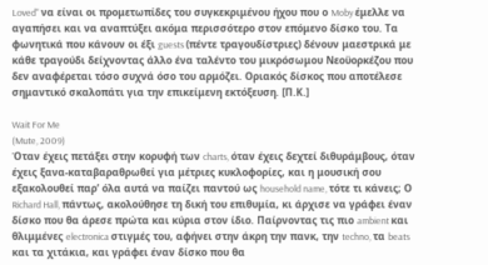Loved" να είναι οι προμετωπίδες του συγκεκριμένου ήχου που ο Moby έμελλε να αγαπήσει και να αναπτύξει ακόμα περισσότερο στον επόμενο δίσκο του. Τα φωνητικά που κάνουν οι έξι guests (πέντε τραγουδίστριες) δένουν μαεστρικά με κάθε τραγούδι δείχνοντας άλλο ένα ταλέντο του μικρόσωμου Νεοϋορκέζου που δεν αναφέρεται τόσο συχνά όσο του αρμόζει. Οριακός δίσκος που αποτέλεσε σημαντικό σκαλοπάτι για την επικείμενη εκτόξευση. [Π.Κ.]

Wait For Me
(Mute, 2009)
Όταν έχεις πετάξει στην κορυφή των charts, όταν έχεις δεχτεί διθυράμβους, όταν έχεις ξανα-καταβαραθρωθεί για μέτριες κυκλοφορίες, και η μουσική σου εξακολουθεί παρ’ όλα αυτά να παίζει παντού ως household name, τότε τι κάνεις; Ο Richard Hall, πάντως, ακολούθησε τη δική του επιθυμία, κι άρχισε να γράφει έναν δίσκο που θα άρεσε πρώτα και κύρια στον ίδιο. Παίρνοντας τις πιο ambient και θλιμμένες electronica στιγμές του, αφήνει στην άκρη την πανκ, την techno, τα beats και τα χιτάκια, και γράφει έναν δίσκο που θα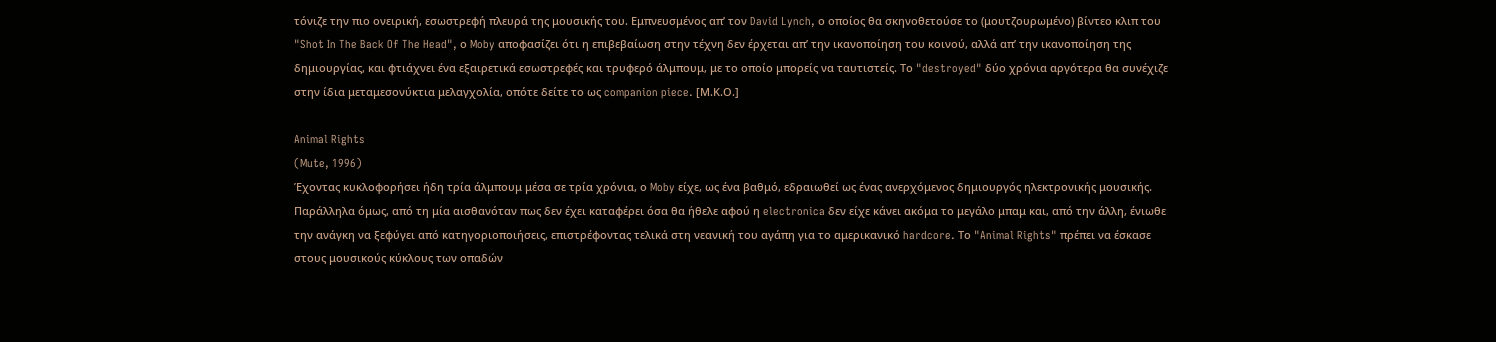τόνιζε την πιο ονειρική, εσωστρεφή πλευρά της μουσικής του. Εμπνευσμένος απ’ τον David Lynch, ο οποίος θα σκηνοθετούσε το (μουτζουρωμένο) βίντεο κλιπ του "Shot In The Back Of The Head", ο Moby αποφασίζει ότι η επιβεβαίωση στην τέχνη δεν έρχεται απ’ την ικανοποίηση του κοινού, αλλά απ’ την ικανοποίηση της δημιουργίας, και φτιάχνει ένα εξαιρετικά εσωστρεφές και τρυφερό άλμπουμ, με το οποίο μπορείς να ταυτιστείς. Το "destroyed" δύο χρόνια αργότερα θα συνέχιζε στην ίδια μεταμεσονύκτια μελαγχολία, οπότε δείτε το ως companion piece. [Μ.Κ.Ο.]

Animal Rights
(Mute, 1996)
Έχοντας κυκλοφορήσει ήδη τρία άλμπουμ μέσα σε τρία χρόνια, ο Moby είχε, ως ένα βαθμό, εδραιωθεί ως ένας ανερχόμενος δημιουργός ηλεκτρονικής μουσικής. Παράλληλα όμως, από τη μία αισθανόταν πως δεν έχει καταφέρει όσα θα ήθελε αφού η electronica δεν είχε κάνει ακόμα το μεγάλο μπαμ και, από την άλλη, ένιωθε την ανάγκη να ξεφύγει από κατηγοριοποιήσεις, επιστρέφοντας τελικά στη νεανική του αγάπη για το αμερικανικό hardcore. Το "Animal Rights" πρέπει να έσκασε στους μουσικούς κύκλους των οπαδών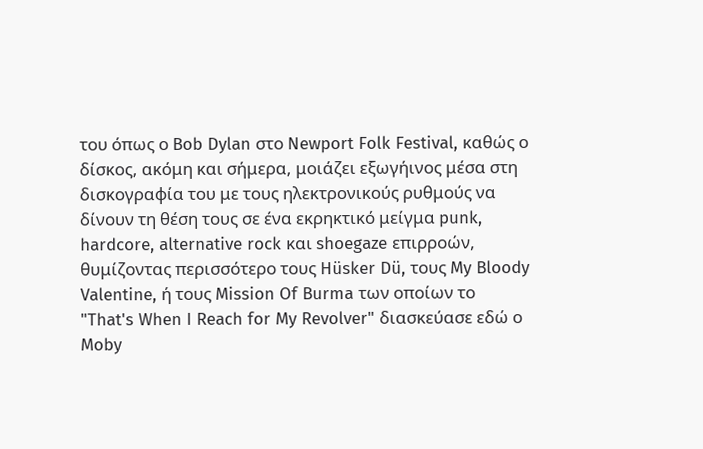του όπως ο Bob Dylan στο Newport Folk Festival, καθώς ο δίσκος, ακόμη και σήμερα, μοιάζει εξωγήινος μέσα στη δισκογραφία του με τους ηλεκτρονικούς ρυθμούς να δίνουν τη θέση τους σε ένα εκρηκτικό μείγμα punk, hardcore, alternative rock και shoegaze επιρροών, θυμίζοντας περισσότερο τους Hüsker Dü, τους My Bloody Valentine, ή τους Mission Of Burma των οποίων το "That's When I Reach for My Revolver" διασκεύασε εδώ ο Moby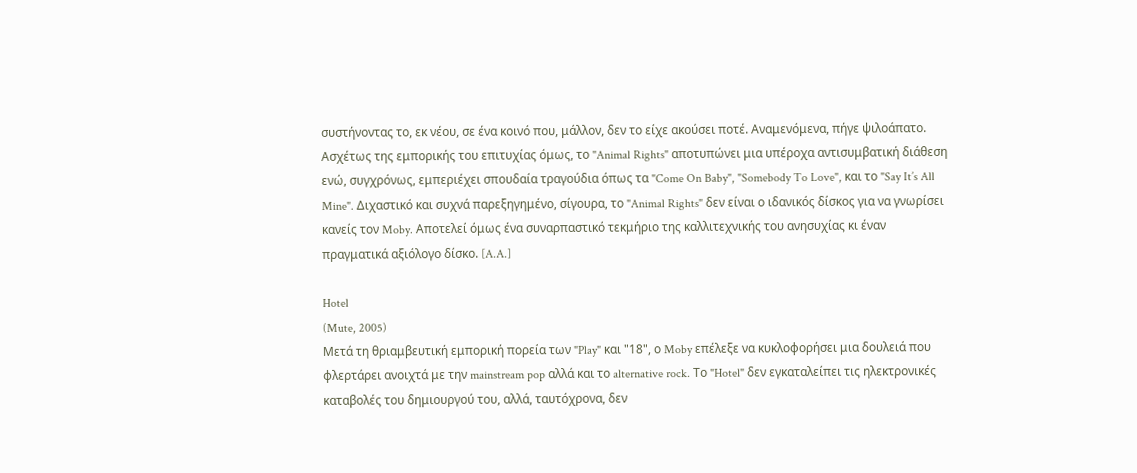συστήνοντας το, εκ νέου, σε ένα κοινό που, μάλλον, δεν το είχε ακούσει ποτέ. Αναμενόμενα, πήγε ψιλοάπατο. Ασχέτως της εμπορικής του επιτυχίας όμως, το "Animal Rights" αποτυπώνει μια υπέροχα αντισυμβατική διάθεση ενώ, συγχρόνως, εμπεριέχει σπουδαία τραγούδια όπως τα "Come On Baby", "Somebody To Love", και το "Say It’s All Mine". Διχαστικό και συχνά παρεξηγημένο, σίγουρα, το "Animal Rights" δεν είναι ο ιδανικός δίσκος για να γνωρίσει κανείς τον Moby. Αποτελεί όμως ένα συναρπαστικό τεκμήριο της καλλιτεχνικής του ανησυχίας κι έναν πραγματικά αξιόλογο δίσκο. [A.A.]

Hotel
(Mute, 2005)
Μετά τη θριαμβευτική εμπορική πορεία των "Play" και "18", ο Moby επέλεξε να κυκλοφορήσει μια δουλειά που φλερτάρει ανοιχτά με την mainstream pop αλλά και το alternative rock. Το "Hotel" δεν εγκαταλείπει τις ηλεκτρονικές καταβολές του δημιουργού του, αλλά, ταυτόχρονα, δεν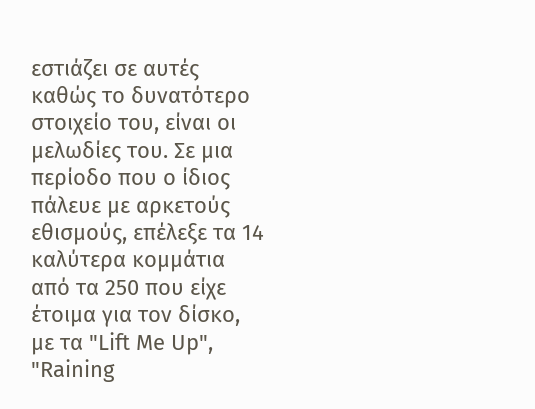εστιάζει σε αυτές καθώς το δυνατότερο στοιχείο του, είναι οι μελωδίες του. Σε μια περίοδο που ο ίδιος πάλευε με αρκετούς εθισμούς, επέλεξε τα 14 καλύτερα κομμάτια από τα 250 που είχε έτοιμα για τον δίσκο, με τα "Lift Me Up", "Raining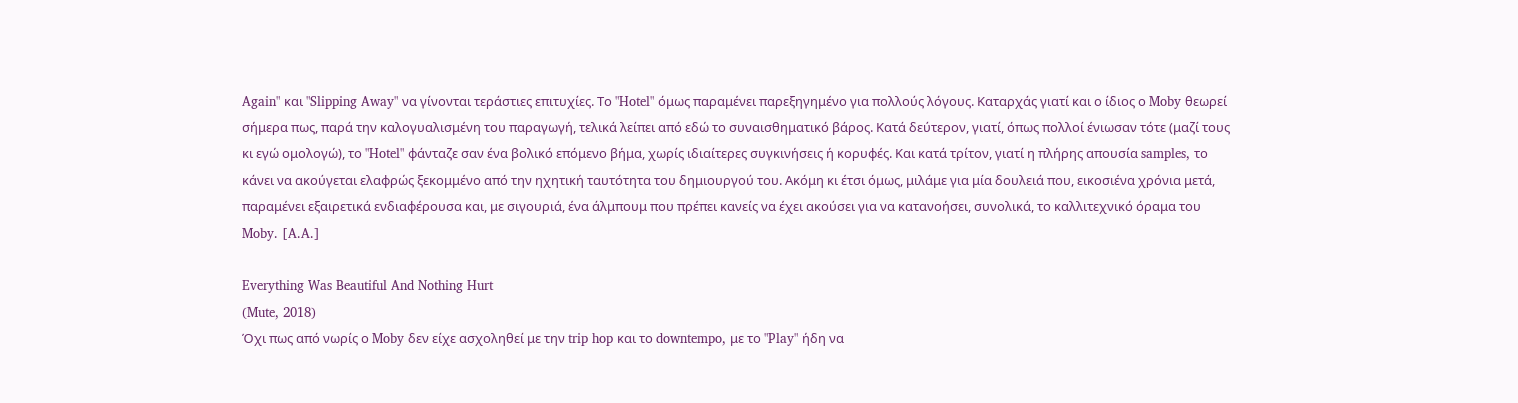Again" και "Slipping Away" να γίνονται τεράστιες επιτυχίες. Το "Hotel" όμως παραμένει παρεξηγημένο για πολλούς λόγους. Καταρχάς γιατί και ο ίδιος ο Moby θεωρεί σήμερα πως, παρά την καλογυαλισμένη του παραγωγή, τελικά λείπει από εδώ το συναισθηματικό βάρος. Κατά δεύτερον, γιατί, όπως πολλοί ένιωσαν τότε (μαζί τους κι εγώ ομολογώ), το "Hotel" φάνταζε σαν ένα βολικό επόμενο βήμα, χωρίς ιδιαίτερες συγκινήσεις ή κορυφές. Και κατά τρίτον, γιατί η πλήρης απουσία samples, το κάνει να ακούγεται ελαφρώς ξεκομμένο από την ηχητική ταυτότητα του δημιουργού του. Ακόμη κι έτσι όμως, μιλάμε για μία δουλειά που, εικοσιένα χρόνια μετά, παραμένει εξαιρετικά ενδιαφέρουσα και, με σιγουριά, ένα άλμπουμ που πρέπει κανείς να έχει ακούσει για να κατανοήσει, συνολικά, το καλλιτεχνικό όραμα του Moby. [A.A.]

Everything Was Beautiful And Nothing Hurt
(Mute, 2018)
Όχι πως από νωρίς ο Moby δεν είχε ασχοληθεί με την trip hop και το downtempo, με το "Play" ήδη να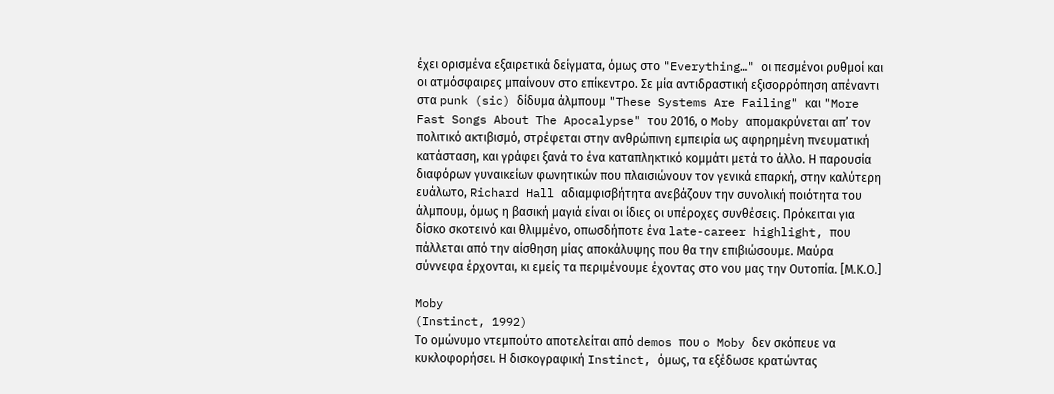έχει ορισμένα εξαιρετικά δείγματα, όμως στο "Everything…" οι πεσμένοι ρυθμοί και οι ατμόσφαιρες μπαίνουν στο επίκεντρο. Σε μία αντιδραστική εξισορρόπηση απέναντι στα punk (sic) δίδυμα άλμπουμ "These Systems Are Failing" και "More Fast Songs About The Apocalypse" του 2016, ο Moby απομακρύνεται απ’ τον πολιτικό ακτιβισμό, στρέφεται στην ανθρώπινη εμπειρία ως αφηρημένη πνευματική κατάσταση, και γράφει ξανά το ένα καταπληκτικό κομμάτι μετά το άλλο. Η παρουσία διαφόρων γυναικείων φωνητικών που πλαισιώνουν τον γενικά επαρκή, στην καλύτερη ευάλωτο, Richard Hall αδιαμφισβήτητα ανεβάζουν την συνολική ποιότητα του άλμπουμ, όμως η βασική μαγιά είναι οι ίδιες οι υπέροχες συνθέσεις. Πρόκειται για δίσκο σκοτεινό και θλιμμένο, οπωσδήποτε ένα late-career highlight, που πάλλεται από την αίσθηση μίας αποκάλυψης που θα την επιβιώσουμε. Μαύρα σύννεφα έρχονται, κι εμείς τα περιμένουμε έχοντας στο νου μας την Ουτοπία. [Μ.Κ.Ο.]

Moby
(Instinct, 1992)
Το ομώνυμο ντεμπούτο αποτελείται από demos που o Moby δεν σκόπευε να κυκλοφορήσει. Η δισκογραφική Instinct, όμως, τα εξέδωσε κρατώντας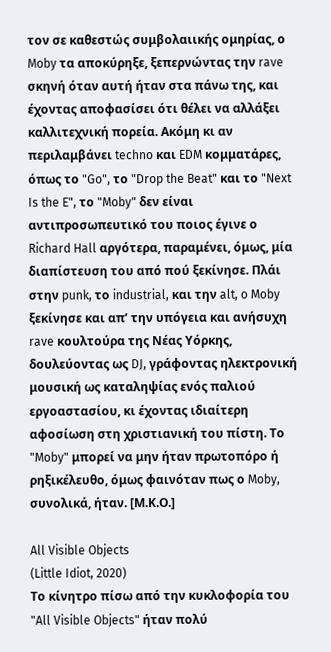τον σε καθεστώς συμβολαιικής ομηρίας, ο Moby τα αποκύρηξε, ξεπερνώντας την rave σκηνή όταν αυτή ήταν στα πάνω της, και έχοντας αποφασίσει ότι θέλει να αλλάξει καλλιτεχνική πορεία. Ακόμη κι αν περιλαμβάνει techno και EDM κομματάρες, όπως το "Go", το "Drop the Beat" και το "Next Is the E", το "Moby" δεν είναι αντιπροσωπευτικό του ποιος έγινε ο Richard Hall αργότερα, παραμένει, όμως, μία διαπίστευση του από πού ξεκίνησε. Πλάι στην punk, το industrial, και την alt, o Moby ξεκίνησε και απ’ την υπόγεια και ανήσυχη rave κουλτούρα της Νέας Υόρκης, δουλεύοντας ως DJ, γράφοντας ηλεκτρονική μουσική ως καταληψίας ενός παλιού εργοαστασίου, κι έχοντας ιδιαίτερη αφοσίωση στη χριστιανική του πίστη. Το "Moby" μπορεί να μην ήταν πρωτοπόρο ή ρηξικέλευθο, όμως φαινόταν πως ο Moby, συνολικά, ήταν. [Μ.Κ.Ο.]

All Visible Objects
(Little Idiot, 2020)
Το κίνητρο πίσω από την κυκλοφορία του "All Visible Objects" ήταν πολύ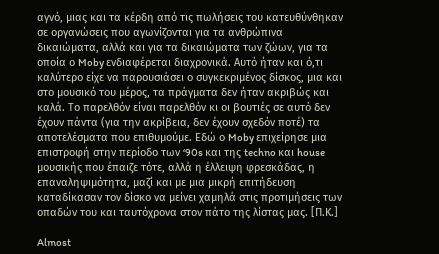αγνό, μιας και τα κέρδη από τις πωλήσεις του κατευθύνθηκαν σε οργανώσεις που αγωνίζονται για τα ανθρώπινα δικαιώματα, αλλά και για τα δικαιώματα των ζώων, για τα οποία ο Moby ενδιαφέρεται διαχρονικά. Αυτό ήταν και ό,τι καλύτερο είχε να παρουσιάσει ο συγκεκριμένος δίσκος, μια και στο μουσικό του μέρος, τα πράγματα δεν ήταν ακριβώς και καλά. Το παρελθόν είναι παρελθόν κι οι βουτιές σε αυτό δεν έχουν πάντα (για την ακρίβεια, δεν έχουν σχεδόν ποτέ) τα αποτελέσματα που επιθυμούμε. Εδώ ο Moby επιχείρησε μια επιστροφή στην περίοδο των ‘90s και της techno και house μουσικής που έπαιζε τότε, αλλά η έλλειψη φρεσκάδας, η επαναληψιμότητα, μαζί και με μια μικρή επιτήδευση καταδίκασαν τον δίσκο να μείνει χαμηλά στις προτιμήσεις των οπαδών του και ταυτόχρονα στον πάτο της λίστας μας. [Π.Κ.]

Almost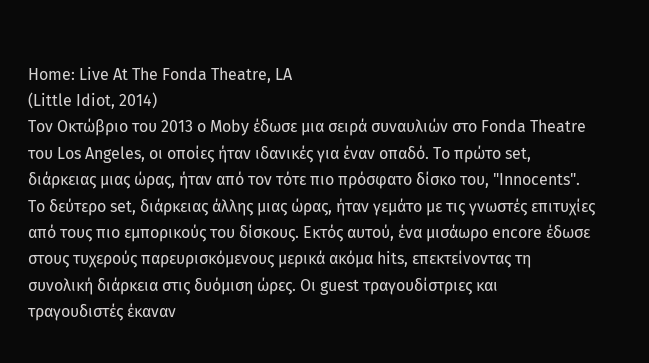Home: Live At The Fonda Theatre, LA
(Little Idiot, 2014)
Τον Οκτώβριο του 2013 ο Moby έδωσε μια σειρά συναυλιών στο Fonda Theatre του Los Angeles, οι οποίες ήταν ιδανικές για έναν οπαδό. Το πρώτο set, διάρκειας μιας ώρας, ήταν από τον τότε πιο πρόσφατο δίσκο του, "Innocents". Το δεύτερο set, διάρκειας άλλης μιας ώρας, ήταν γεμάτο με τις γνωστές επιτυχίες από τους πιο εμπορικούς του δίσκους. Εκτός αυτού, ένα μισάωρο encore έδωσε στους τυχερούς παρευρισκόμενους μερικά ακόμα hits, επεκτείνοντας τη συνολική διάρκεια στις δυόμιση ώρες. Οι guest τραγουδίστριες και τραγουδιστές έκαναν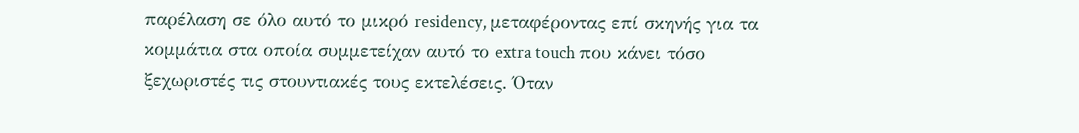παρέλαση σε όλο αυτό το μικρό residency, μεταφέροντας επί σκηνής για τα κομμάτια στα οποία συμμετείχαν αυτό το extra touch που κάνει τόσο ξεχωριστές τις στουντιακές τους εκτελέσεις. Όταν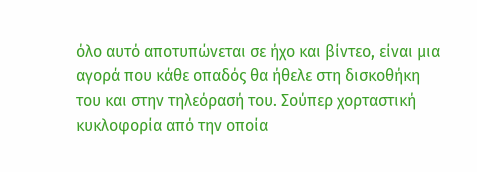όλο αυτό αποτυπώνεται σε ήχο και βίντεο, είναι μια αγορά που κάθε οπαδός θα ήθελε στη δισκοθήκη του και στην τηλεόρασή του. Σούπερ χορταστική κυκλοφορία από την οποία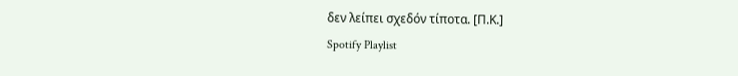δεν λείπει σχεδόν τίποτα. [Π.Κ.]
Spotify Playlist